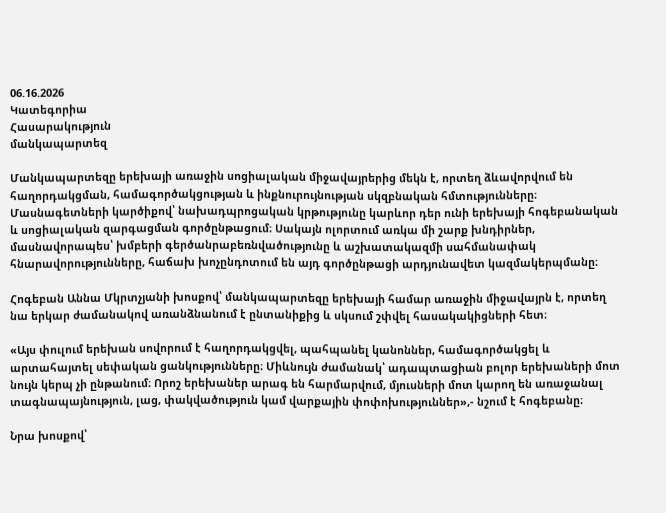06.16.2026
Կատեգորիա
Հասարակություն
մանկապարտեզ

Մանկապարտեզը երեխայի առաջին սոցիալական միջավայրերից մեկն է, որտեղ ձևավորվում են հաղորդակցման, համագործակցության և ինքնուրույնության սկզբնական հմտությունները։ Մասնագետների կարծիքով՝ նախադպրոցական կրթությունը կարևոր դեր ունի երեխայի հոգեբանական և սոցիալական զարգացման գործընթացում։ Սակայն ոլորտում առկա մի շարք խնդիրներ, մասնավորապես՝ խմբերի գերծանրաբեռնվածությունը և աշխատակազմի սահմանափակ հնարավորությունները, հաճախ խոչընդոտում են այդ գործընթացի արդյունավետ կազմակերպմանը։

Հոգեբան Աննա Մկրտչյանի խոսքով՝ մանկապարտեզը երեխայի համար առաջին միջավայրն է, որտեղ նա երկար ժամանակով առանձնանում է ընտանիքից և սկսում շփվել հասակակիցների հետ։

«Այս փուլում երեխան սովորում է հաղորդակցվել, պահպանել կանոններ, համագործակցել և արտահայտել սեփական ցանկությունները։ Միևնույն ժամանակ՝ ադապտացիան բոլոր երեխաների մոտ նույն կերպ չի ընթանում։ Որոշ երեխաներ արագ են հարմարվում, մյուսների մոտ կարող են առաջանալ տագնապայնություն, լաց, փակվածություն կամ վարքային փոփոխություններ»,- նշում է հոգեբանը։

Նրա խոսքով՝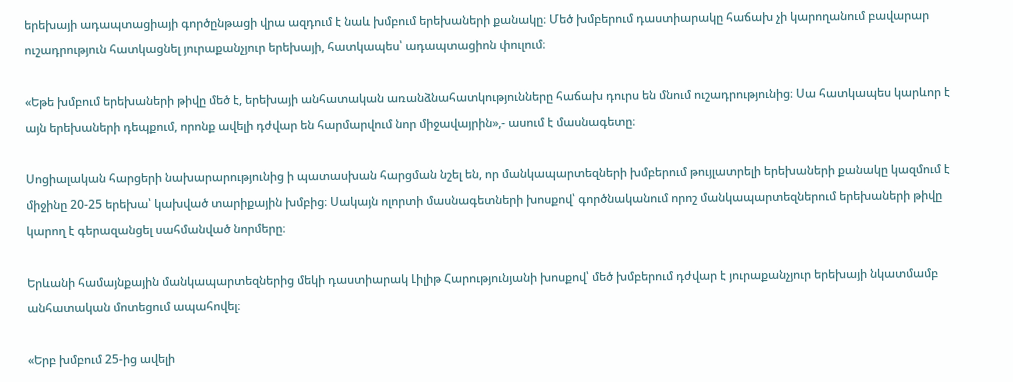երեխայի ադապտացիայի գործընթացի վրա ազդում է նաև խմբում երեխաների քանակը։ Մեծ խմբերում դաստիարակը հաճախ չի կարողանում բավարար ուշադրություն հատկացնել յուրաքանչյուր երեխայի, հատկապես՝ ադապտացիոն փուլում։

«Եթե խմբում երեխաների թիվը մեծ է, երեխայի անհատական առանձնահատկությունները հաճախ դուրս են մնում ուշադրությունից։ Սա հատկապես կարևոր է այն երեխաների դեպքում, որոնք ավելի դժվար են հարմարվում նոր միջավայրին»,- ասում է մասնագետը։

Սոցիալական հարցերի նախարարությունից ի պատասխան հարցման նշել են, որ մանկապարտեզների խմբերում թույլատրելի երեխաների քանակը կազմում է միջինը 20-25 երեխա՝ կախված տարիքային խմբից։ Սակայն ոլորտի մասնագետների խոսքով՝ գործնականում որոշ մանկապարտեզներում երեխաների թիվը կարող է գերազանցել սահմանված նորմերը։

Երևանի համայնքային մանկապարտեզներից մեկի դաստիարակ Լիլիթ Հարությունյանի խոսքով՝ մեծ խմբերում դժվար է յուրաքանչյուր երեխայի նկատմամբ անհատական մոտեցում ապահովել։

«Երբ խմբում 25-ից ավելի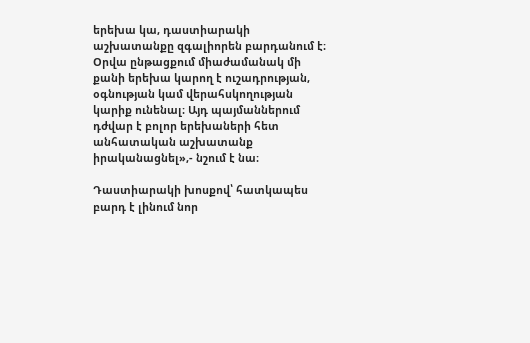երեխա կա, դաստիարակի աշխատանքը զգալիորեն բարդանում է։ Օրվա ընթացքում միաժամանակ մի քանի երեխա կարող է ուշադրության, օգնության կամ վերահսկողության կարիք ունենալ։ Այդ պայմաններում դժվար է բոլոր երեխաների հետ անհատական աշխատանք իրականացնել»,- նշում է նա։

Դաստիարակի խոսքով՝ հատկապես բարդ է լինում նոր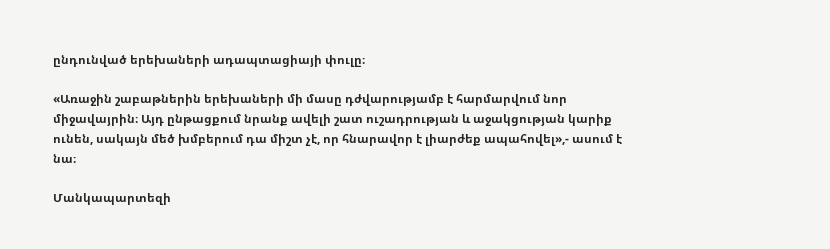ընդունված երեխաների ադապտացիայի փուլը։

«Առաջին շաբաթներին երեխաների մի մասը դժվարությամբ է հարմարվում նոր միջավայրին։ Այդ ընթացքում նրանք ավելի շատ ուշադրության և աջակցության կարիք ունեն, սակայն մեծ խմբերում դա միշտ չէ, որ հնարավոր է լիարժեք ապահովել»,- ասում է նա։

Մանկապարտեզի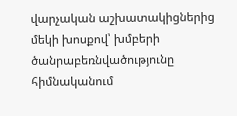վարչական աշխատակիցներից մեկի խոսքով՝ խմբերի ծանրաբեռնվածությունը հիմնականում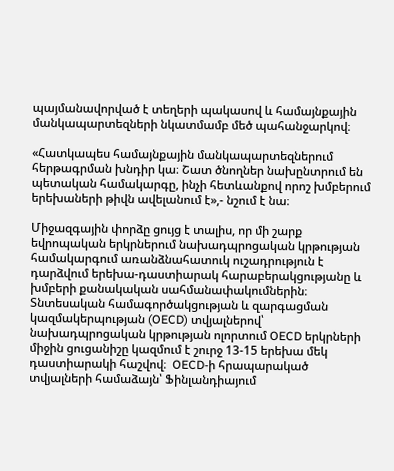պայմանավորված է տեղերի պակասով և համայնքային մանկապարտեզների նկատմամբ մեծ պահանջարկով։

«Հատկապես համայնքային մանկապարտեզներում հերթագրման խնդիր կա։ Շատ ծնողներ նախընտրում են պետական համակարգը, ինչի հետևանքով որոշ խմբերում երեխաների թիվն ավելանում է»,- նշում է նա։

Միջազգային փորձը ցույց է տալիս, որ մի շարք եվրոպական երկրներում նախադպրոցական կրթության համակարգում առանձնահատուկ ուշադրություն է դարձվում երեխա-դաստիարակ հարաբերակցությանը և խմբերի քանակական սահմանափակումներին։ Տնտեսական համագործակցության և զարգացման կազմակերպության (OECD) տվյալներով՝ նախադպրոցական կրթության ոլորտում OECD երկրների միջին ցուցանիշը կազմում է շուրջ 13-15 երեխա մեկ դաստիարակի հաշվով։  OECD-ի հրապարակած տվյալների համաձայն՝ Ֆինլանդիայում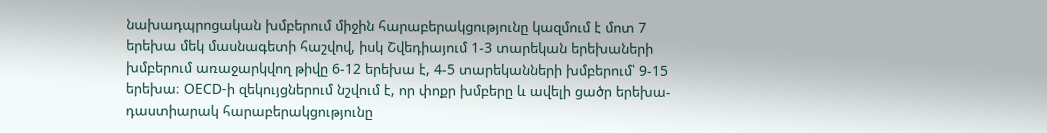նախադպրոցական խմբերում միջին հարաբերակցությունը կազմում է մոտ 7 երեխա մեկ մասնագետի հաշվով, իսկ Շվեդիայում 1-3 տարեկան երեխաների խմբերում առաջարկվող թիվը 6-12 երեխա է, 4-5 տարեկանների խմբերում՝ 9-15 երեխա։ OECD-ի զեկույցներում նշվում է, որ փոքր խմբերը և ավելի ցածր երեխա-դաստիարակ հարաբերակցությունը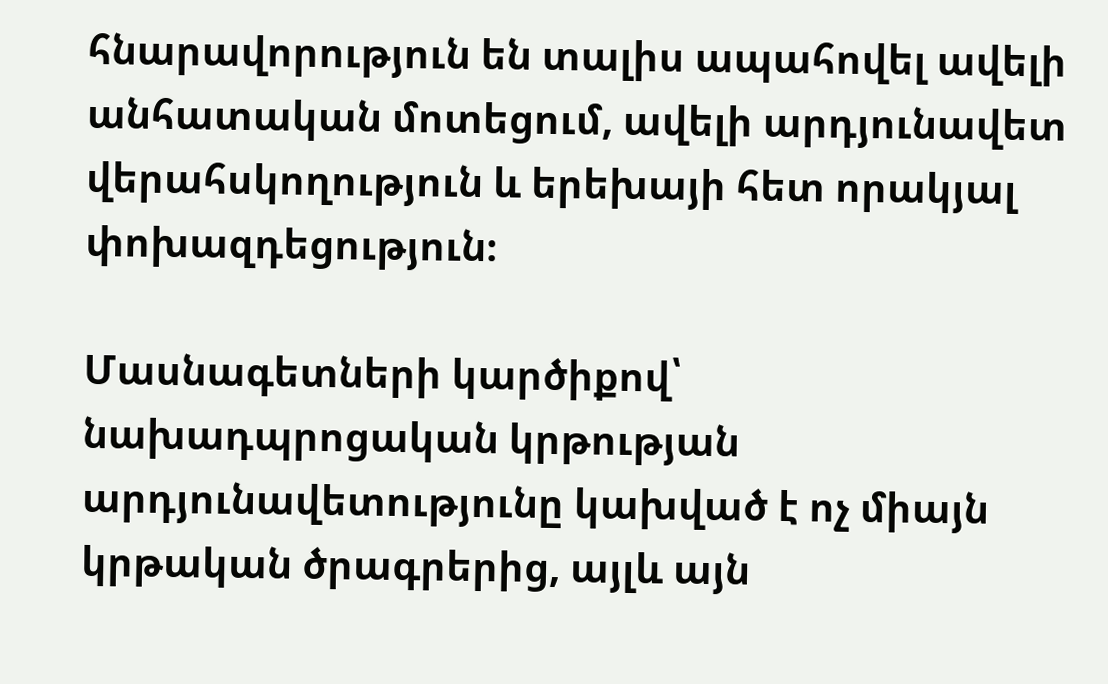հնարավորություն են տալիս ապահովել ավելի անհատական մոտեցում, ավելի արդյունավետ վերահսկողություն և երեխայի հետ որակյալ փոխազդեցություն։

Մասնագետների կարծիքով՝ նախադպրոցական կրթության արդյունավետությունը կախված է ոչ միայն կրթական ծրագրերից, այլև այն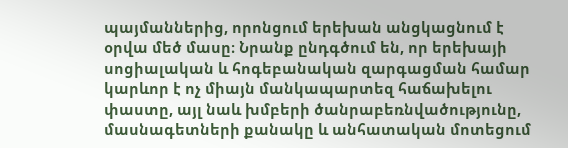պայմաններից, որոնցում երեխան անցկացնում է օրվա մեծ մասը։ Նրանք ընդգծում են, որ երեխայի սոցիալական և հոգեբանական զարգացման համար կարևոր է ոչ միայն մանկապարտեզ հաճախելու փաստը, այլ նաև խմբերի ծանրաբեռնվածությունը, մասնագետների քանակը և անհատական մոտեցում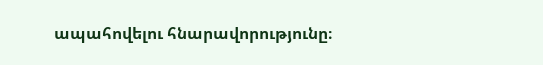ապահովելու հնարավորությունը։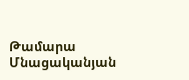Թամարա Մնացականյան